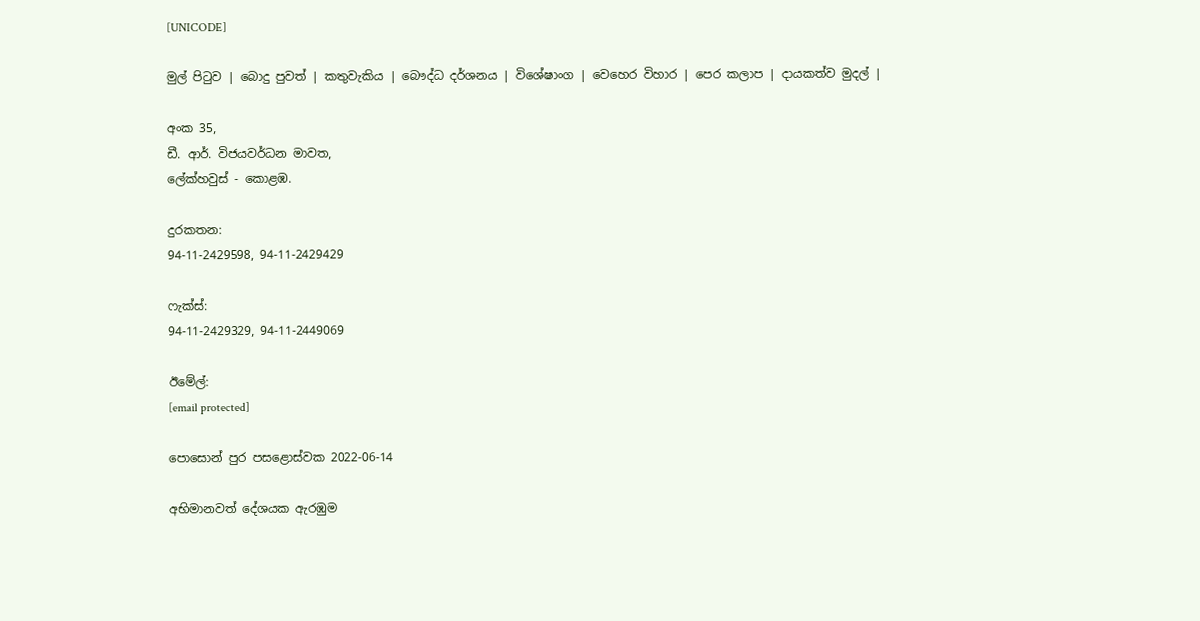[UNICODE]

මුල් පිටුව | බොදු පුවත් | කතුවැකිය | බෞද්ධ දර්ශනය | විශේෂාංග | වෙහෙර විහාර | පෙර කලාප | දායකත්ව මුදල් |

අංක 35,
ඩී. ආර්. විජයවර්ධන මාවත,
ලේක්හවුස් - කොළඹ.

දුරකතන‍‍:
94-11-2429598, 94-11-2429429

ෆැක්ස්:
94-11-2429329, 94-11-2449069

ඊමේල්:
[email protected]

පොසොන් පුර පසළොස්වක 2022-06-14

අභිමානවත් දේශයක ඇරඹුම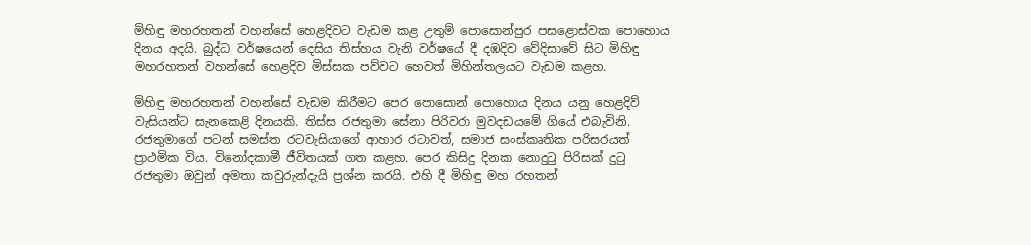මිහිඳු මහරහතන් වහන්සේ හෙළදිවට වැඩම කළ උතුම් පොසොන්පුර පසළොස්වක පොහොය දිනය අදයි. බුද්ධ වර්ෂයෙන් දෙසිය තිස්හය වැනි වර්ෂයේ දී දඹදිව වේදිසාවේ සිට මිහිඳු මහරහතන් වහන්සේ හෙළදිව මිස්සක පව්වට හෙවත් මිහින්තලයට වැඩම කළහ.

මිහිඳු මහරහතන් වහන්සේ වැඩම කිරීමට පෙර පොසොන් පොහොය දිනය යනු හෙළදිව් වැසියන්ට සැනකෙළි දිනයකි. තිස්ස රජතුමා සේනා පිරිවරා මුවදඩයමේ ගියේ එබැවිනි. රජතුමාගේ පටන් සමස්ත රටවැසියාගේ ආහාර රටාවත්, සමාජ සංස්කෘතික පරිසරයත් ප්‍රාථමික විය. විනෝදකාමී ජීවිතයක් ගත කළහ. පෙර කිසිදු දිනක නොදුටු පිරිසක් දුටු රජතුමා ඔවුන් අමතා කවුරුන්දැයි ප්‍රශ්න කරයි. එහි දී මිහිඳු මහ රහතන්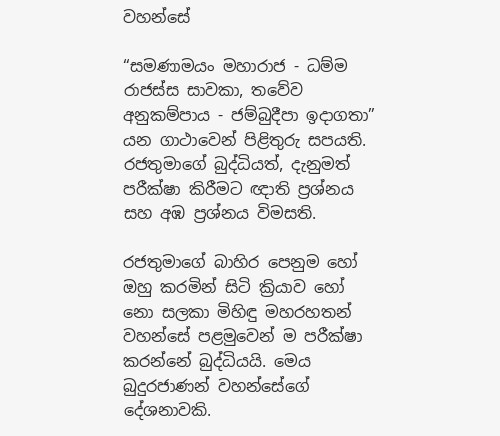වහන්සේ

“සමණාමයං මහාරාජ - ධම්ම රාජස්ස සාවකා, තවේව අනුකම්පාය - ජම්බුදීපා ඉදාගතා” යන ගාථාවෙන් පිළිතුරු සපයති. රජතුමාගේ බුද්ධියත්, දැනුමත් පරීක්ෂා කිරීමට ඥාති ප්‍රශ්නය සහ අඹ ප්‍රශ්නය විමසති.

රජතුමාගේ බාහිර පෙනුම හෝ ඔහු කරමින් සිටි ක්‍රියාව හෝ නො සලකා මිහිඳු මහරහතන් වහන්සේ පළමුවෙන් ම පරීක්ෂා කරන්නේ බුද්ධියයි. මෙය බුදුරජාණන් වහන්සේගේ දේශනාවකි.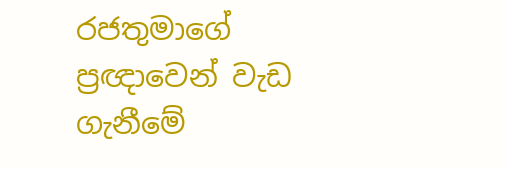රජතුමාගේ ප්‍රඥාවෙන් වැඩ ගැනීමේ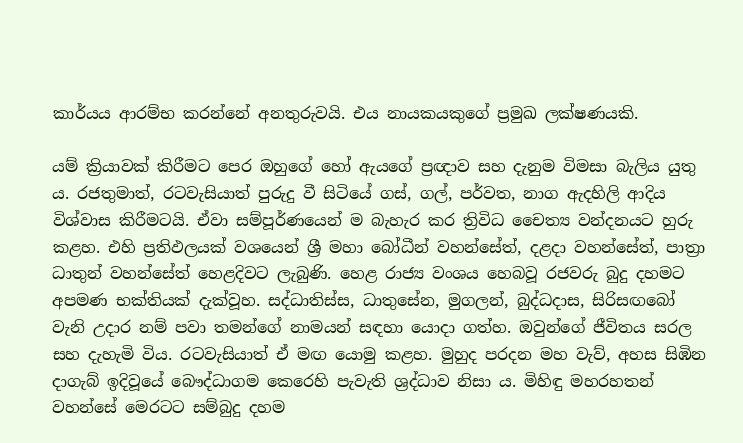කාර්යය ආරම්භ කරන්නේ අනතුරුවයි. එය නායකයකුගේ ප්‍රමුඛ ලක්ෂණයකි.

යම් ක්‍රියාවක් කිරීමට පෙර ඔහුගේ හෝ ඇයගේ ප්‍රඥාව සහ දැනුම විමසා බැලිය යුතු ය. රජතුමාත්, රටවැසියාත් පුරුදු වී සිටියේ ගස්, ගල්, පර්වත, නාග ඇදහිලි ආදිය විශ්වාස කිරීමටයි. ඒවා සම්පූර්ණයෙන් ම බැහැර කර ත්‍රිවිධ චෛත්‍ය වන්දනයට හුරු කළහ. එහි ප්‍රතිඵලයක් වශයෙන් ශ්‍රී මහා බෝධීන් වහන්සේත්, දළදා වහන්සේත්, පාත්‍රා ධාතුන් වහන්සේත් හෙළදිවට ලැබුණි. හෙළ රාජ්‍ය වංශය හෙබවූ රජවරු බුදු දහමට අපමණ භක්තියක් දැක්වූහ. සද්ධාතිස්ස, ධාතුසේන, මුගලන්, බුද්ධදාස, සිරිසඟබෝ වැනි උදාර නම් පවා තමන්ගේ නාමයන් සඳහා යොදා ගත්හ. ඔවුන්ගේ ජීවිතය සරල සහ දැහැමි විය. රටවැසියාත් ඒ මඟ යොමු කළහ. මුහුද පරදන මහ වැව්, අහස සිඹින දාගැබ් ඉදිවූයේ බෞද්ධාගම කෙරෙහි පැවැති ශ්‍රද්ධාව නිසා ය. මිහිඳු මහරහතන් වහන්සේ මෙරටට සම්බුදු දහම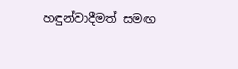හඳුන්වාදීමත් සමඟ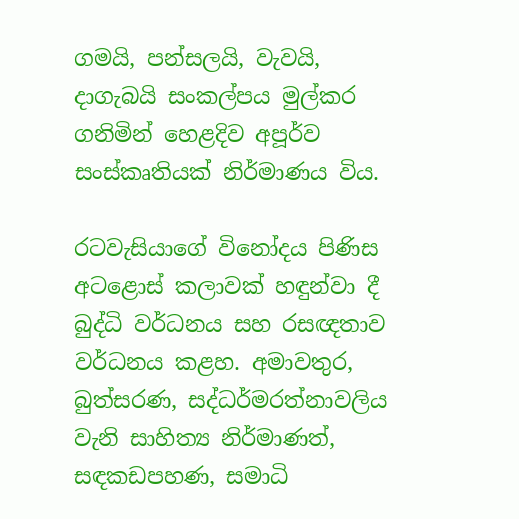ගමයි, පන්සලයි, වැවයි, දාගැබයි සංකල්පය මුල්කර ගනිමින් හෙළදිව අපූර්ව සංස්කෘතියක් නිර්මාණය විය.

රටවැසියාගේ විනෝදය පිණිස අටළොස් කලාවක් හඳුන්වා දී බුද්ධි වර්ධනය සහ රසඥතාව වර්ධනය කළහ. අමාවතුර, බුත්සරණ, සද්ධර්මරත්නාවලිය වැනි සාහිත්‍ය නිර්මාණත්, සඳකඩපහණ, සමාධි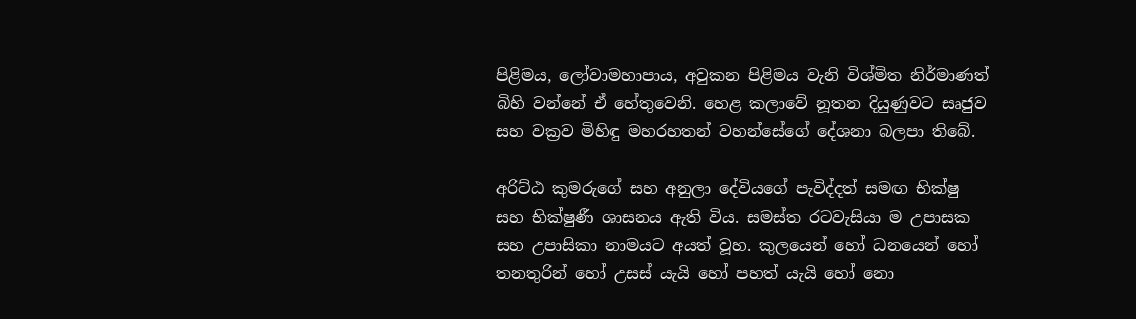පිළිමය, ලෝවාමහාපාය, අවුකන පිළිමය වැනි විශ්මිත නිර්මාණත් බිහි වන්නේ ඒ හේතුවෙනි. හෙළ කලාවේ නූතන දියුණුවට සෘජුව සහ වක්‍රව මිහිඳු මහරහතන් වහන්සේගේ දේශනා බලපා තිබේ.

අරිට්ඨ කුමරුගේ සහ අනුලා දේවියගේ පැවිද්දත් සමඟ භික්ෂු සහ භික්ෂුණී ශාසනය ඇති විය. සමස්ත රටවැසියා ම උපාසක සහ උපාසිකා නාමයට අයත් වූහ. කුලයෙන් හෝ ධනයෙන් හෝ තනතුරින් හෝ උසස් යැයි හෝ පහත් යැයි හෝ නො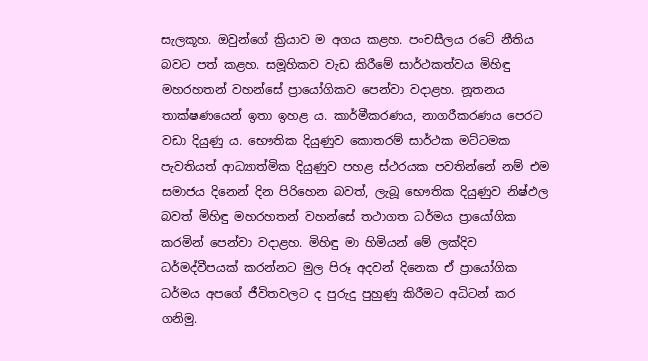සැලකූහ. ඔවුන්ගේ ක්‍රියාව ම අගය කළහ. පංචසීලය රටේ නීතිය බවට පත් කළහ. සමූහිකව වැඩ කිරීමේ සාර්ථකත්වය මිහිඳු මහරහතන් වහන්සේ ප්‍රායෝගිකව පෙන්වා වදාළහ. නූතනය තාක්ෂණයෙන් ඉතා ඉහළ ය. කාර්මීකරණය, නාගරීකරණය පෙරට වඩා දියුණු ය. භෞතික දියුණුව කොතරම් සාර්ථක මට්ටමක පැවතියත් ආධ්‍යාත්මික දියුණුව පහළ ස්ථරයක පවතින්නේ නම් එම සමාජය දිනෙන් දින පිරිහෙන බවත්, ලැබූ භෞතික දියුණුව නිෂ්ඵල බවත් මිහිඳු මහරහතන් වහන්සේ තථාගත ධර්මය ප්‍රායෝගික කරමින් පෙන්වා වදාළහ. මිහිඳු මා හිමියන් මේ ලක්දිව ධර්මද්වීපයක් කරන්නට මුල පිරූ අදවන් දිනෙක ඒ ප්‍රායෝගික ධර්මය අපගේ ජීවිතවලට ද පුරුදු පුහුණු කිරීමට අධිටන් කර ගනිමු.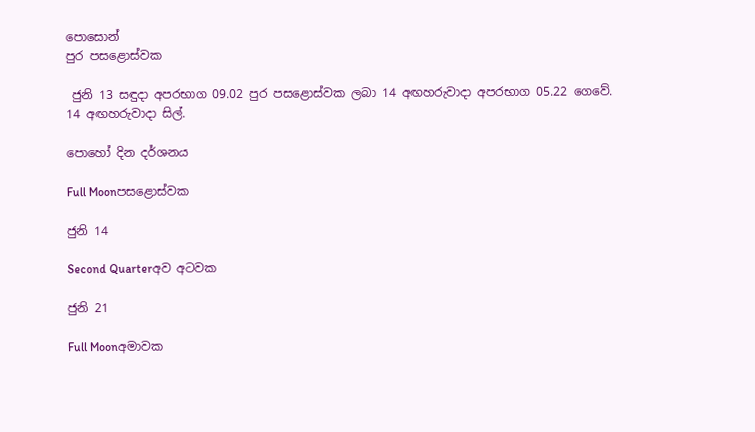පොසොන්
පුර පසළොස්වක

 ජුනි 13 සඳුදා අපරභාග 09.02 පුර පසළොස්වක ලබා 14 අඟහරුවාදා අපරභාග 05.22 ගෙවේ.
14 අඟහරුවාදා සිල්.

පොහෝ දින දර්ශනය

Full Moonපසළොස්වක

ජුනි 14

Second Quarterඅව අටවක

ජුනි 21

Full Moonඅමාවක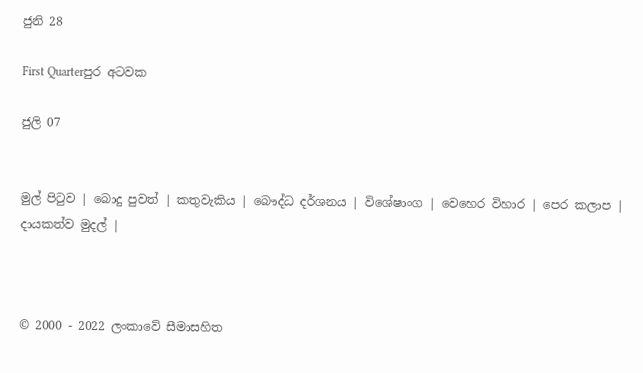ජුනි 28

First Quarterපුර අටවක

ජුලි 07


මුල් පිටුව | බොදු පුවත් | කතුවැකිය | බෞද්ධ දර්ශනය | විශේෂාංග | වෙහෙර විහාර | පෙර කලාප | දායකත්ව මුදල් |



© 2000 - 2022 ලංකාවේ සීමාසහිත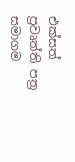එක්සත් ප්‍රවෘත්ති පත්‍ර සමාගම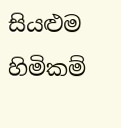සියළුම හිමිකම්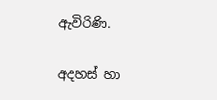ඇවිරිණි.

අදහස් හා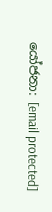යෝජනා: [email protected]